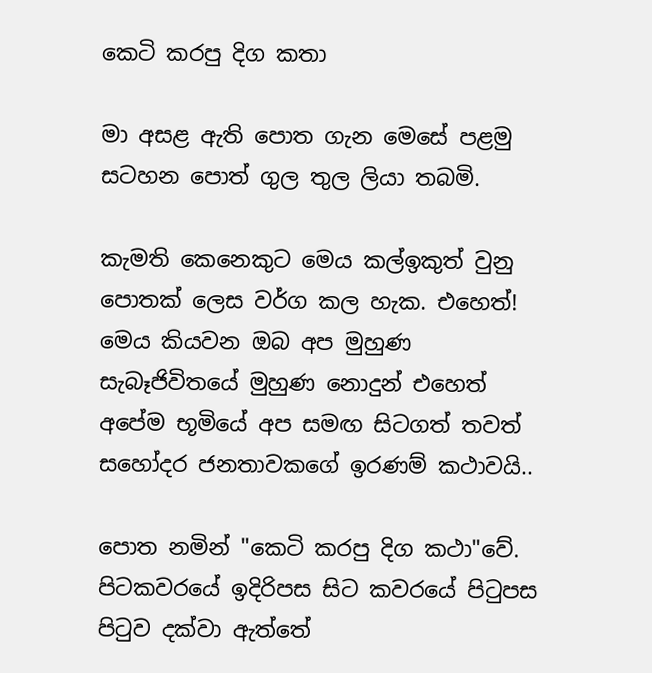කෙටි කරපු දිග කතා

මා අසළ ඇති පොත ගැන මෙසේ පළමු සටහන පොත් ගුල තුල ලියා තබමි.

කැමති කෙනෙකුට මෙය කල්ඉකුත් වුනු පොතක් ලෙස වර්ග කල හැක. එහෙත්! මෙය කියවන ඔබ අප මුහුණ සැබෑජිවි‍තයේ මුහුණ නොදුන් එහෙත් අපේම භූමියේ අප සමඟ සිටගත් තවත් සහෝදර ජනතාවකගේ ඉරණම් කථාවයි..

පොත නමින් "කෙටි කරපු දිග කථා"වේ. පිටකවරයේ ඉදිරිපස සිට කවරයේ පිටුපස පිටුව දක්වා ඇත්තේ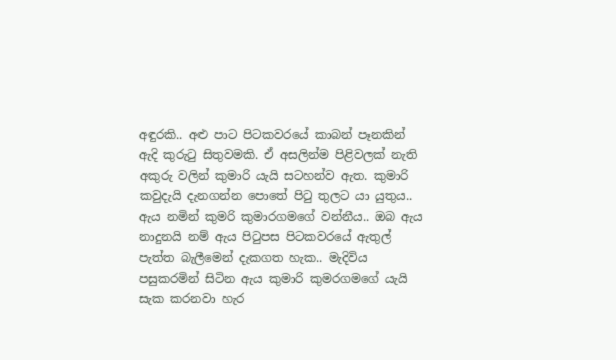අඳුරකි.. අළු පාට පිටකවරයේ කාබන් පෑනකින් ඇදි කුරුටු සිතුවමකි. ඒ අසලින්ම පිළිවලක් නැති අකුරු වලින් කුමාරි යැයි සටහන්ව ඇත. කුමාරි කවුදැයි දැනගන්න පොතේ පිටු තුලට යා යුතුය.. ඇය නමින් කුමරි කුමාරගමගේ වන්නීය.. ඔබ ඇය නාදුනයි නම් ඇය පිටුපස පිටකවරයේ ඇතුල් පැත්‍ත බැලීමෙන් දැකගත හැක.. මැදිවිය පසුකරමින් සිටින ඇය කුමාරි කුමරගමගේ යැයි සැක කරනවා හැර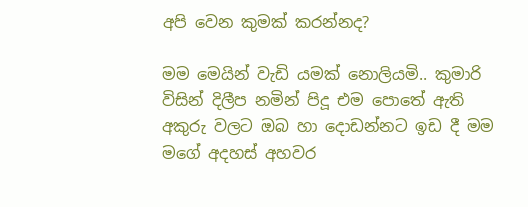අපි වෙන කුමක් කරන්නද?

මම මෙයින් වැඩි යමක් නොලියමි.. කුමාරි විසින් දිලීප නමින් පිදූ එම පොතේ ඇති අකුරු වලට ඔබ හා දොඩන්නට ඉඩ දී මම මගේ අදහස් අහවර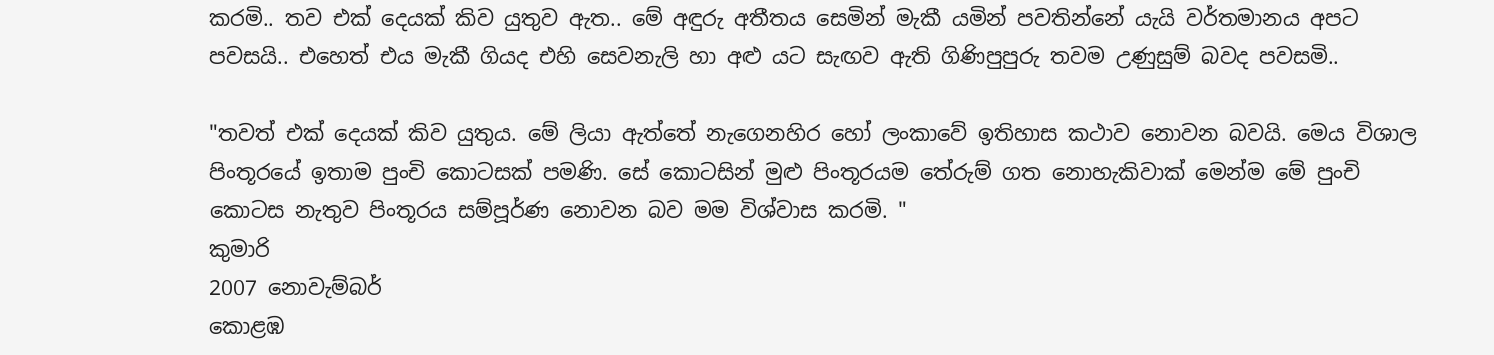කරමි.. තව එක් දෙයක් කිව යුතුව ඇත.. මේ අඳුරු අතීතය සෙමින් මැකී යමින් පවතින්නේ යැයි වර්තමානය අපට පවසයි.. එහෙත් එය මැකී ගියද එහි සෙවනැලි හා අළු යට සැඟව ඇති ගිණිපුපුරු තවම උණුසුම් බවද පවසමි..

"තවත් එක් දෙයක් කිව යුතුය. මේ ලියා ඇත්තේ නැගෙනහිර හෝ ලංකාවේ ඉතිහාස කථාව නොවන බවයි. මෙය විශාල පිංතූරයේ ඉතාම පුංචි කොටසක් පමණි. සේ කොටසින් මුළු පිංතූරයම තේරුම් ගත නොහැකිවාක් මෙන්ම මේ පුංචි කොටස නැතුව පිංතූරය සම්පූර්ණ නොවන බව මම විශ්වාස කරමි. "
කුමාරි
2007 නොවැම්බර්
කොළඹ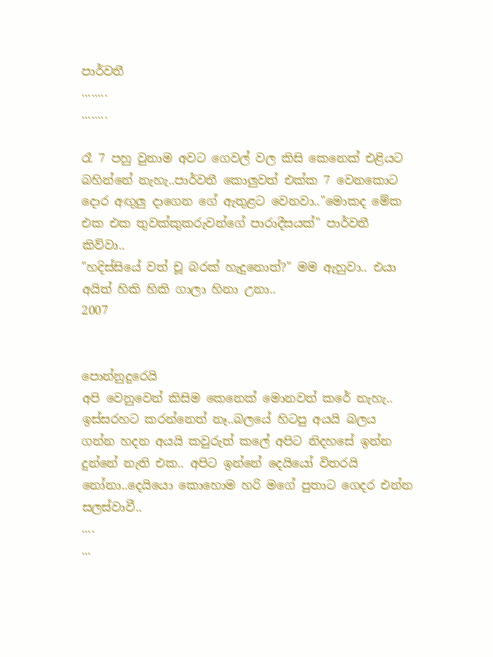පාර්වතී
........
........

රෑ 7 පහු වුනාම අවට ගෙවල් වල කිසි කෙනෙක් ‍එළියට බහින්නේ නැහැ..පාර්වතී කොලුවත් එක්ක 7 වෙනකොට දොර අඟුලු දාගෙන ගේ ඇතුළට වෙනවා.."මොකද මේක එක එක තුවක්කුකරුවන්ගේ පාරාදීසයක්" පාර්වතී කිව්වා..
"හදිස්සියේ වත් චූ බරක් හැදුනොත්?" මම ඇහුවා.. එයා අයිත් හිකි හිකි ගාලා හිනා උනා..
2007


පොන්නුදුරෙයි
අපි වෙනුවෙන් කිසිම කෙනෙක් මොනවත් කරේ නැහැ.. ඉස්සරහට කරන්නෙත් නෑ..බලයේ හිටපු අයයි බලය ගන්න හදන අයයි කවුරුත් කලේ අපිට නිදහසේ ඉන්න දුන්නේ නැති එක.. අපිට ඉන්නේ දෙයියෝ විතරයි නෝනා..දෙයියො කොහොම හරි මගේ පුතාට ගෙදර එන්න සලස්වාවී..
....
...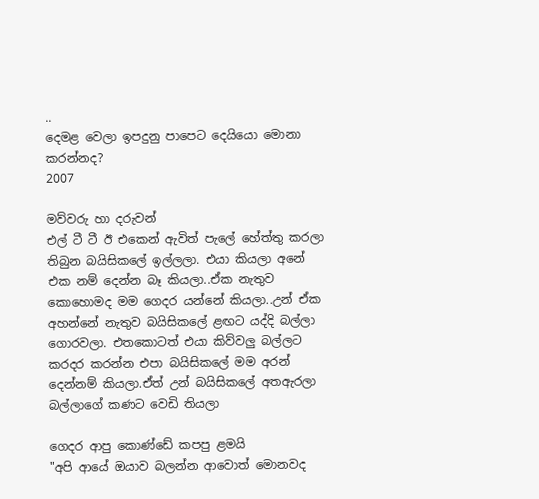..
දෙමළ වෙලා ඉපදුනු පාපෙට දෙයියො මොනා කරන්නද?
2007

මව්වරු හා දරුවන්
එල් ටී ටී ඊ එකෙන් ඇවිත් පැලේ හේත්තු කරලා තිබුන බයිසිකලේ ඉල්ලලා. එයා කියලා අනේ එක නම් දෙන්න බෑ කියලා..ඒක නැතුව කොහොමද මම ගෙදර යන්නේ කියලා..උන් ඒක අහන්නේ නැතුව බයිසිකලේ ළඟට යද්දි බල්ලා ගොරවලා. එතකොටත් එයා කිව්වලු බල්ලට කරදර කරන්න එපා බයිසිකලේ මම අරන් දෙන්නම් කියලා.ඒත් උන් බයිසිකලේ අතඇරලා බල්ලාගේ කණට වෙඩි තියලා

ගෙදර ආපු කොණ්ඩේ කපපු ළමයි
"අපි ආයේ ඔයාව බලන්න ආවොත් මොනවද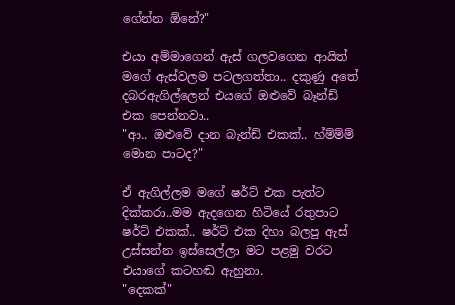ගේන්න ඕනේ?"

එයා අම්මාගෙන් ඇස් ගලවගෙන ආයිත් මගේ ඇස්වලම පටලගත්තා.. දකුණු අතේ දබරඇගිල්ලෙන් එයගේ ඔළුවේ බෑන්ඩ් එක පෙන්නවා..
"ආ.. ඔළුවේ දාන බැන්ඩ් එකක්.. හ්ම්ම්ම් මොන පාටද?"

ඒ ඇගිල්ලම මගේ ෂර්ට් එක පැත්ට දික්කරා..මම ඇ‍දගෙන හිටියේ රතුපාට ෂර්ට් එකක්.. ෂර්ට් එක දිහා බලපු ඇස් උස්සන්න ඉස්සෙල්ලා මට පළමු වරට එයාගේ කටහඬ ඇහුනා.
"දෙකක්"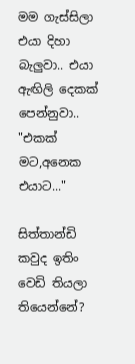මම ගැස්සිලා එයා දිහා බැලුවා.. එයා ඇඟිලි දෙකක් පෙන්නුවා..
"එකක් මට,අනෙක එයාට..."

සිත්තාන්ඩි
කවුද ඉතිං වෙඩි තියලා තියෙන්නේ?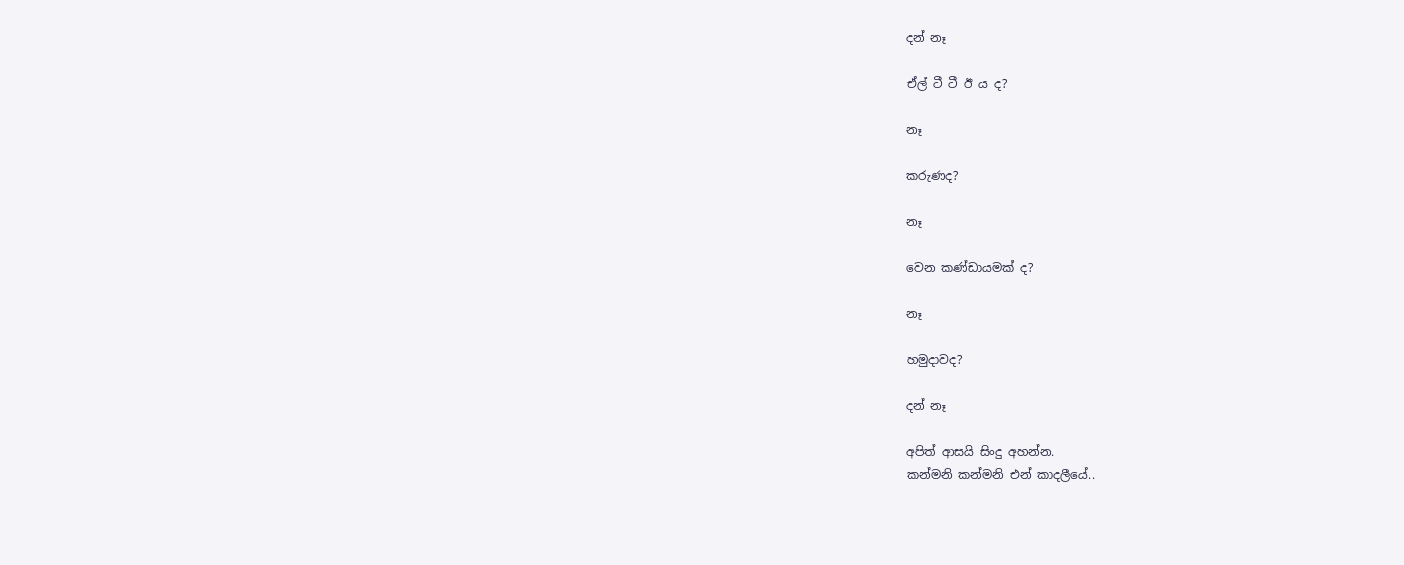දන් නෑ

ඒල් ටී ටී ඊ ය ද?

නෑ

කරුණද?

නෑ

වෙන කණ්ඩායමක් ද?

නෑ

හමුදාවද?

දන් නෑ

අපිත් ආසයි සිංදු අහන්න.
කන්මනි කන්මනි එන් කාදලීයේ..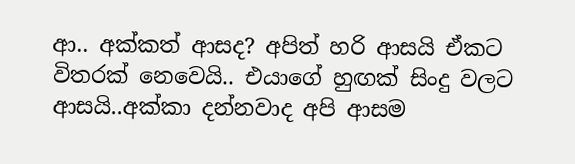ආ.. අක්කත් ආසද? අපිත් හරි ආසයි ඒකට විතරක් නෙවෙයි.. එයාගේ හුඟක් සිංදු වලට ආසයි..අක්කා දන්නවාද අපි ආසම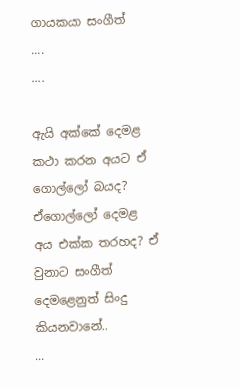ගායකයා සංගීත්
....
....

ඇයි අක්කේ දෙමළ කථා කරන අයට ඒ ගොල්ලෝ බයද? ඒගොල්ලෝ දෙමළ අය එක්ක තරහද? ඒ වුනාට සංගීත් දෙමළෙනුත් සිංදු කියනවානේ..
...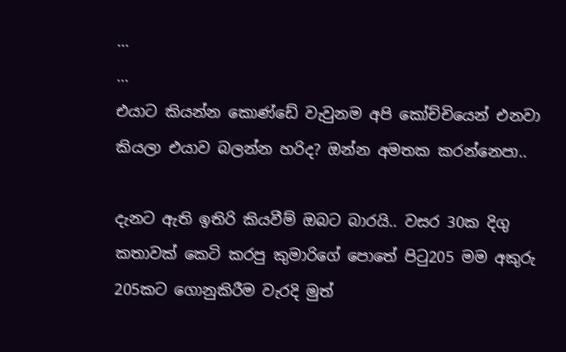...
...
එයාට කියන්න කොණ්ඩේ වැවුනම අපි කෝච්චියෙන් එනවා කියලා එයාව බලන්න හරිද? ඔන්න අමතක කරන්නෙපා..

දැනට ඇති ඉතිරි කියවීම් ඔබට බාරයි.. වසර 30ක දිගු කතාවක් කෙටි කරපු කුමාරිගේ පොතේ පිටු205 මම අකුරු 205කට ගොනුකිරීම වැරදි මුත්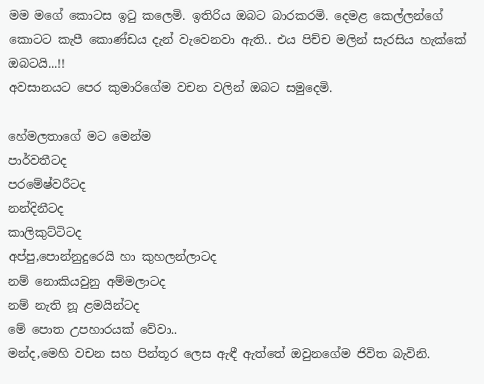මම මගේ කොටස ඉටු කලෙමි. ඉතිරිය ඔබට බාරකරමි. දෙමළ කෙල්ලන්ගේ කොටට කැපී කොණ්ඩය දැන් ‍වැවෙනවා ඇති.. එය පිච්ච මලින් සැරසිය හැක්කේ ඔබටයි...!!
අවසානයට පෙර කුමාරිගේම වචන වලින් ඔබට සමුදෙමි.

හේමලතාගේ මට මෙන්ම
පාර්වතීටද
පරමේෂ්වරීටද
නන්දිනීටද
කාලිකුට්ටිටද
අප්පු,පොන්නුදුරෙයි හා කුහලන්ලාටද
නම් නොකියවුනු අම්මලාටද
නම් නැති නූ ළමයින්ටද
මේ පොත උපහාරයක් වේවා..
මන්ද,මෙහි වචන සහ පින්තූර ලෙස ඇඳී ඇත්තේ ඔවුනගේම ජිවිත බැවිනි.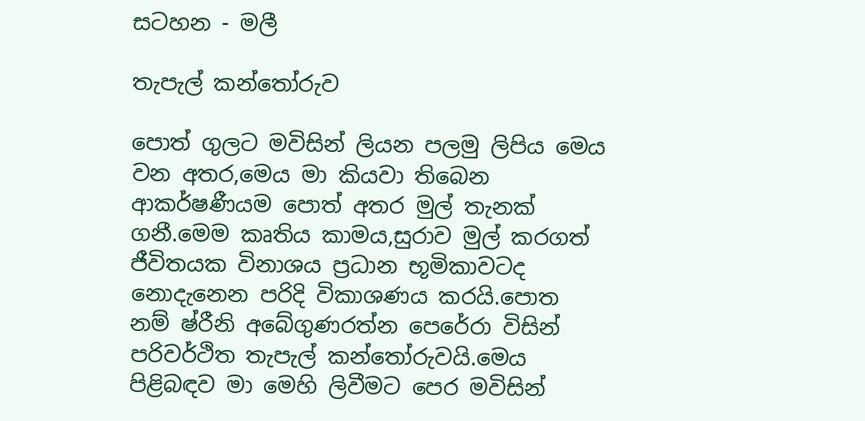සටහන - මලී

තැපැල් කන්තෝරුව

පොත් ගුලට මවිසින් ලියන පලමු ලිපිය මෙය වන අතර,මෙය මා කියවා තිබෙන ආකර්ෂණීයම පොත් අතර මුල් තැනක් ගනී.මෙම කෘතිය කාමය,සුරාව මුල් කරගත් ජීවිතයක විනාශය ප්‍රධාන භූමිකාවටද නොදැනෙන පරිදි විකාශණය කරයි.පොත නම් ෂ්රීනි අබේගුණරත්න පෙරේරා විසින් පරිවර්ථිත තැපැල් කන්තෝරුවයි.මෙය පිළිබඳව මා මෙහි ලිවීමට පෙර මවිසින්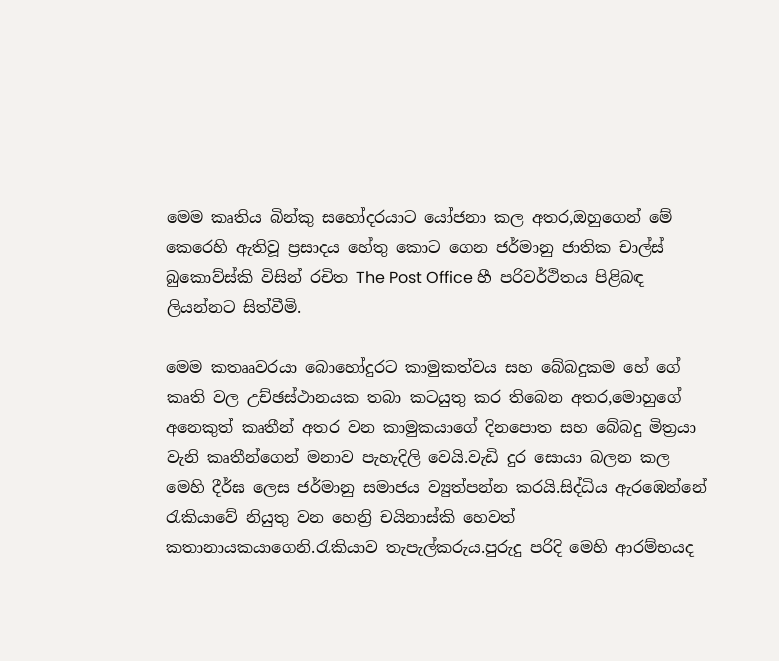මෙම කෘතිය බින්කු සහෝදරයාට යෝජනා කල අතර,ඔහුගෙන් මේ කෙරෙහි ඇතිවූ ප්‍රසාදය හේතු කොට ගෙන ජර්මානු ජාතික චාල්ස් බුකොව්ස්කි විසින් රචිත The Post Office හී පරිවර්ථිතය පිළිබඳ ලියන්නට සිත්වීමි.

මෙම කතෲවරයා බොහෝදුරට කාමුකත්වය සහ බේබදුකම හේ ගේ කෘති වල උච්ඡස්ථානයක තබා කටයුතු කර තිබෙන අතර,මොහුගේ අනෙකුත් කෘතීන් අතර වන කාමුකයාගේ දිනපොත සහ බේබදු මිත්‍රයා වැනි කෘතීන්ගෙන් මනාව පැහැදිලි වෙයි.වැඩි දුර සොයා බලන කල මෙහි දීර්ඝ ලෙස ජර්මානු සමාජය ව්‍යුත්පන්න කරයි.සිද්ධිය ඇරඹෙන්නේ රැකියාවේ නියුතු වන හෙන්‍රි චයිනාස්කි හෙවත් කතානායකයාගෙනි.රැකියාව තැපැල්කරුය.පුරුදු පරිදි මෙහි ආරම්භයද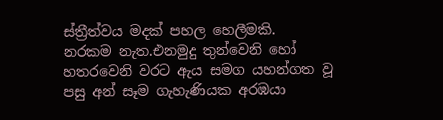ස්ත්‍රීත්වය මදක් පහල හෙලීමකි.
නරකම නැත.එනමුදු තුන්වෙනි හෝ හතරවෙනි වරට ඇය සමග යහන්ගත වූ පසු අන් සෑම ගැහැණියක අරඹයා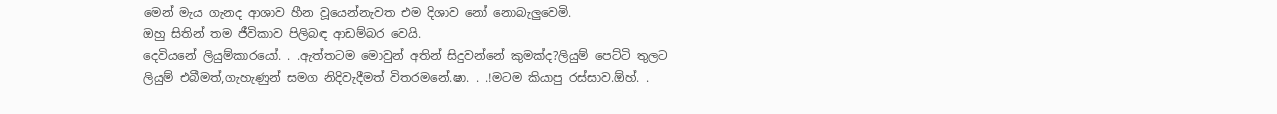මෙන් මැය ගැනද ආශාව හීන වූයෙන්නැවත එම දිශාව නෝ නොබැලුවෙමි.
ඔහු සිතින් තම ජීවිකාව පිලිබඳ ආඩම්බර වෙයි.
දෙවියනේ ලියුම්කාරයෝ. . .ඇත්තටම මොවුන් අතින් සිදුවන්නේ කුමක්ද?ලියුම් පෙට්ටි තුලට ලියුම් එබීමත්,ගැහැණුන් සමග නිදිවැදීමත් විතරමනේ.ෂා. . .!මටම කියාපු රස්සාව.ඕහ්. .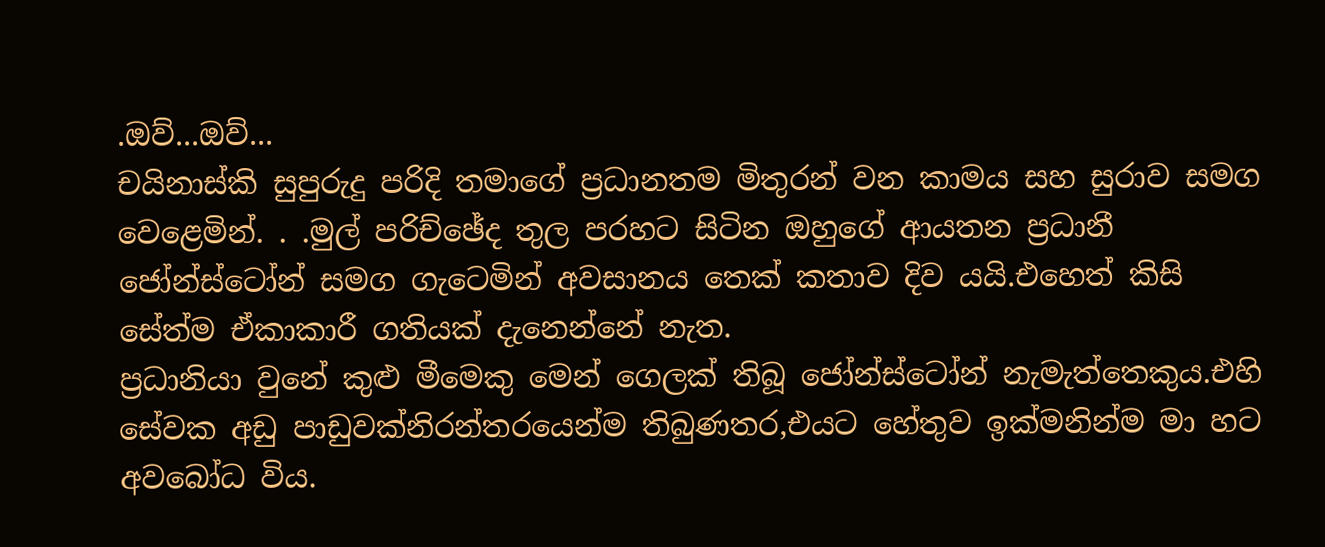.ඔව්...ඔව්...
චයිනාස්කි සුපුරුදු පරිදි තමාගේ ප්‍රධානතම මිතුරන් වන කාමය සහ සුරාව සමග වෙළෙමින්. . .මුල් පරිච්ඡේද තුල පරහට සිටින ඔහුගේ ආයතන ප්‍රධානී ජෝන්ස්ටෝන් සමග ගැටෙමින් අවසානය තෙක් කතාව දිව යයි.එහෙත් කිසි සේත්ම ඒකාකාරී ගතියක් දැනෙන්නේ නැත.
ප්‍රධානියා වුනේ කුළු මීමෙකු මෙන් ගෙලක් තිබූ ජෝන්ස්ටෝන් නැමැත්තෙකුය.එහි සේවක අඩු පාඩුවක්නිරන්තරයෙන්ම තිබුණතර,එයට හේතුව ඉක්මනින්ම මා හට අවබෝධ විය.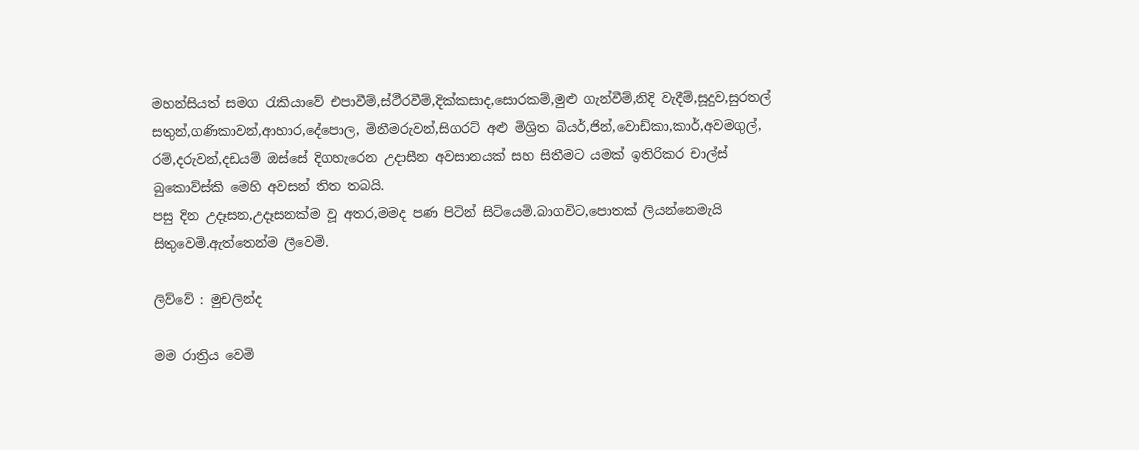මහන්සියත් සමග රැකියාවේ එපාවීම්,ස්ථීරවීම්,දික්කසාද,සොරකම්,මුළු ගැන්වීම්,නිදි වැදීම්,සූදුව,සුරතල් සතුන්,ගණිකාවන්,ආහාර,දේපොල, මිනීමරුවන්,සිගරට් අළු මිශ්‍රිත බියර්,ජින්,වොඩ්කා,කාර්,අවමගුල්, රම්,දරුවන්,දඩයම් ඔස්සේ දිගහැරෙන උදාසීන අවසානයක් සහ සිතීමට යමක් ඉතිරිකර චාල්ස් බුකොව්ස්කි මෙහි අවසන් තිත තබයි.
පසු දින උදෑසන,උදෑසනක්ම වූ අතර,මමද පණ පිටින් සිටියෙමි.බාගවිට,පොතක් ලියන්නෙමැයි සිතුවෙමි.ඇත්තෙන්ම ලීවෙමි.

ලිව්වේ : මුචලින්ද

මම රාත්‍රිය වෙමි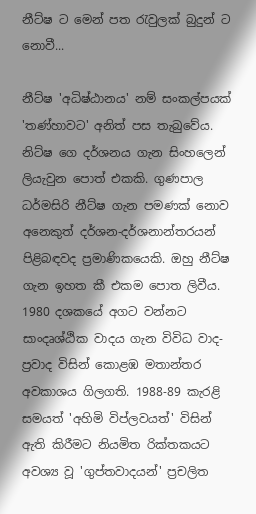නීට්ෂ ට මෙන් පත රැවුලක් බුදුන් ට නොවී...

නීට්ෂ 'අධිෂ්ඨානය' නම් සංකල්පයක් 'තණ්හාවට' අනිත් පස තැබුවේය. නිට්ෂ ගෙ දර්ශනය ගැන සිංහලෙන් ලියැවුන පොත් එකකි. ගුණපාල ධර්මසිරි නීට්ෂ ගැන පමණක් නොව අනෙකුත් දර්ශන-දර්ශනාන්තරයන් පිළිබඳවද ප්‍රමාණිකයෙකි. ඔහු නීට්ෂ ගැන ඉහත කී එකම පොත ලිවීය. 1980 දශකයේ අගට වන්නට සාංදෘශ්ඨික වාදය ගැන විවිධ වාද-ප්‍රවාද විසින් කොළඹ මතාන්තර අවකාශය ගිලගති. 1988-89 කැරළි සමයත් 'අහිමි විප්ලවයත්' විසින් ඇති කිරීමට නියමිත රික්තකයට අවශ්‍ය වූ 'ගුප්තවාදයන්' ප්‍රචලිත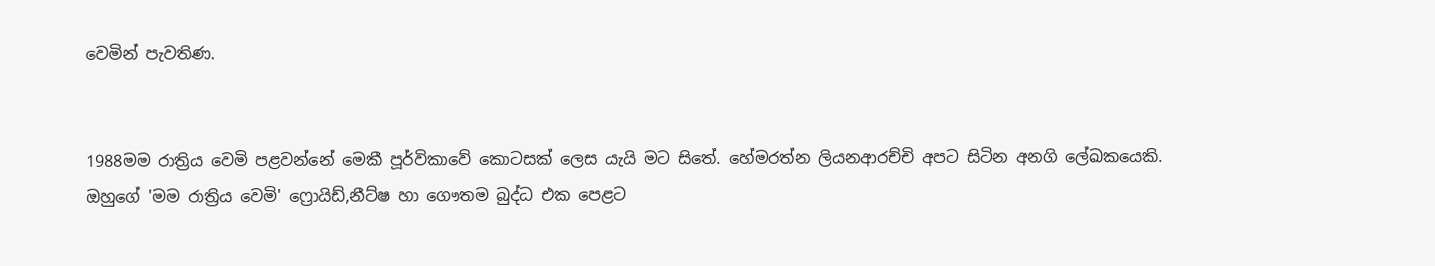වෙමින් පැවතිණ.


1988මම රාත්‍රිය වෙමි පළවන්නේ මෙකී පූර්විකාවේ කොටසක් ලෙස යැයි මට සිතේ. හේමරත්න ලියනආරච්චි අපට සිටින අනගි ලේඛකයෙකි. ඔහුගේ 'මම රාත්‍රිය වෙමි' ෆ්‍රොයිඩ්,නීට්ෂ හා ගෞතම බුද්ධ එක පෙළට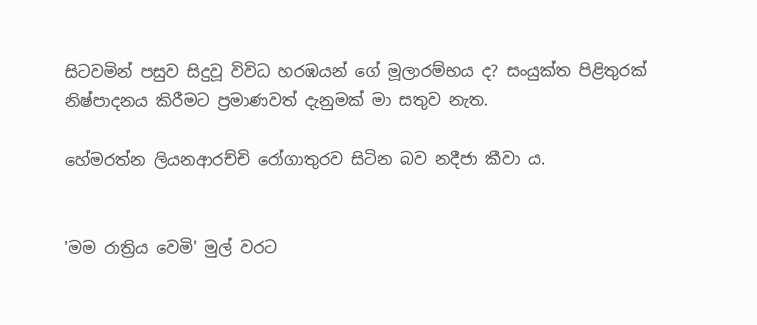සිටවමින් පසුව සිදුවූ විවිධ හරඹයන් ගේ මූලාරම්භය ද? සංයුක්ත පිළිතුරක් නිෂ්පාදනය කිරීමට ප්‍රමාණවත් දැනුමක් මා සතුව නැත.

හේමරත්න ලියනආරච්චි රෝගාතුරව සිටින බව නදීජා කීවා ය.


'මම රාත්‍රිය වෙමි' මුල් වරට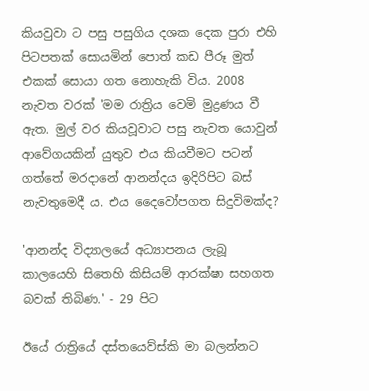කියවුවා ට පසු පසුගිය දශක දෙක පුරා එහි පිටපතක් සොයමින් පොත් කඩ පීරූ මුත් එකක් සොයා ගත නොහැකි විය. 2008 නැවත වරක් 'මම රාත්‍රිය වෙමි මුද්‍රණය වී ඇත. මුල් වර කියවූවාට පසු නැවත යොවුන් ආවේගයකින් යුතුව එය කියවීමට පටන් ගත්තේ මරදානේ ආනන්දය ඉදිරිපිට බස් නැවතුමෙදී ය. එය දෛවෝපගත සිදුවිමක්ද?

'ආනන්ද විද්‍යාලයේ අධ්‍යාපනය ලැබූ කාලයෙහි සිතෙහි කිසියම් ආරක්ෂා සහගත බවක් තිබිණ.' - 29 පිට

ඊයේ රාත්‍රියේ දස්තයෙව්ස්කි මා බලන්නට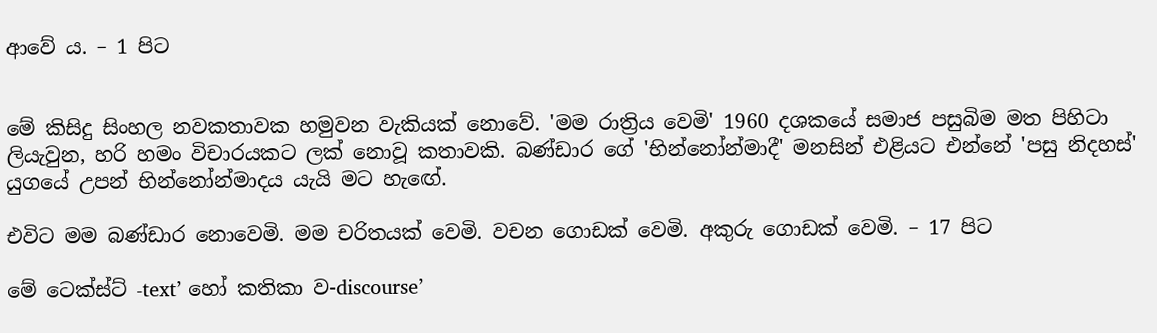ආවේ ය. – 1 පිට


මේ කිසිදු සිංහල නවකතාවක හමුවන වැකියක් නොවේ. 'මම රාත්‍රිය වෙමි' 1960 දශකයේ සමාජ පසුබිම මත පිහිටා ලියැවුන, හරි හමං විචාරයකට ලක් නොවූ කතාවකි. බණ්ඩාර ගේ 'භින්නෝන්මාදී' මනසින් එළියට එන්නේ 'පසු නිදහස්' යුගයේ උපන් භින්නෝන්මාදය යැයි මට හැඟේ.

එවිට මම බණ්ඩාර නොවෙමි. මම චරිතයක් වෙමි. වචන ගොඩක් වෙමි. අකුරු ගොඩක් වෙමි. – 17 පිට

මේ ටෙක්ස්ට් -text’ හෝ කතිකා ව-discourse’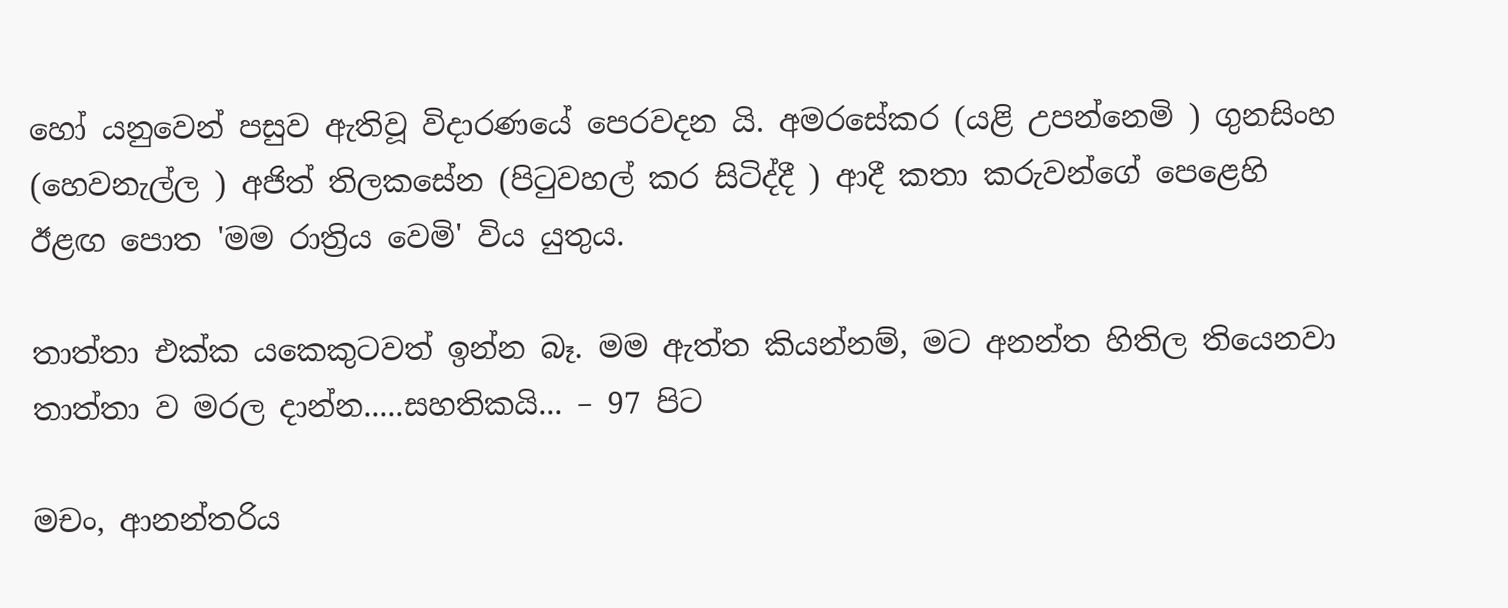හෝ යනුවෙන් පසුව ඇතිවූ විදාරණයේ පෙරවදන යි. අමරසේකර (යළි උපන්නෙමි ) ගුනසිංහ (හෙවනැල්ල ) අජිත් තිලකසේන (පිටුවහල් කර සිටිද්දී ) ආදී කතා කරුවන්ගේ පෙළෙහි ඊළඟ පොත 'මම රාත්‍රිය වෙමි' විය යුතුය.

තාත්තා එක්ක යකෙකුටවත් ඉන්න බෑ. මම ඇත්ත කියන්නම්, මට අනන්ත හිතිල තියෙනවා තාත්තා ව මරල දාන්න.....සහතිකයි... – 97 පිට

මචං, ආනන්තරිය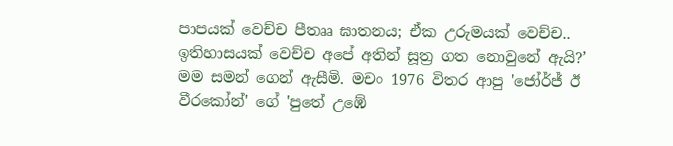පාපයක් වෙච්ච පීතෲ ඝාතනය; ඒක උරුමයක් වෙච්ච.. ඉතිහාසයක් වෙච්ච අපේ අතින් සූත්‍ර ගත නොවුනේ ඇයි?’ මම සමන් ගෙන් ඇසීමි. මචං 1976 විතර ආපු 'ජෝර්ජ් ඊ වීරකෝන්' ගේ 'පුතේ උඹේ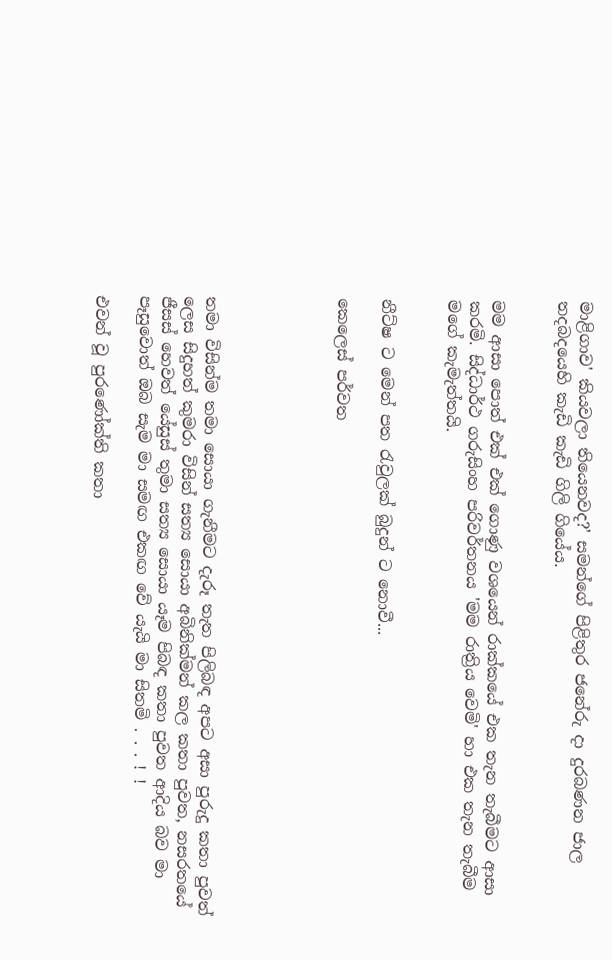මාළිගාව' කියවලා තියෙනවද?’ සමන්ගේ පිළිතුර ජනේරු දා දුරබණන ජාල තදබදයෙහි කැඩි කැඩි ගිලි ගියේය.


මම ආසා පොත් එක් එක් ගොණු වශයෙන් රාක්කයේ එක තැන තැබීමට ආසා කරමි. සිද්ධාර්ථ ගරුසිංහ පරිවර්තනය 'මම රාත්‍රිය වෙමි' හා එක තැන තැබීම මගේ කැමැත්තයි.


නීට්ෂ ට මෙන් පත රැවුලක් බුදුන් ට නොවී...

කෙලෙස් පර්වත





තමා විසින්ම තමා සොයා ගැනීමට දැරූ තැත පිලිබඳ අපට අසා පුරුදු කතා පුවත් ලෙස සිදුහත් කුමරා විසින් සත්‍ය සොයා අබිනික්මන් කල කතා පුවත, නසරතයේ ජීසස් හෙවත් යේසුස් තුමා සත්‍ය සොයා යෑම පිබඳ කතා පුවත ආදිය බව මා පෑසුවොත් ඔබ සැම මා සමඟ එකඟ වේ යැයි මා සිතමි . . . ! !

එවන් වූ පුරණෝක්ති කතා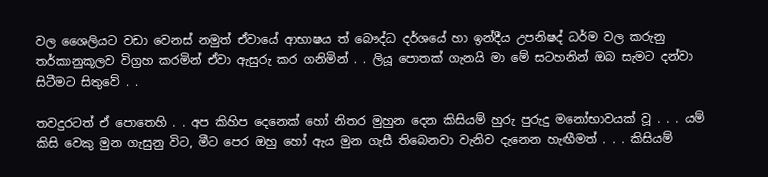වල ශෛලියට වඩා වෙනස් නමුත් ඒවායේ ආභාෂය ත් බෞද්ධ දර්ශයේ හා ඉන්දීය උපනිෂද් ධර්ම වල කරුනු තර්කානුකූලව විග්‍රහ කරමින් ඒවා ඇසුරු කර ගනිමින් . . ලියූ පොතක් ගැනයි මා මේ සටහනින් ඔබ සැමට දන්වා සිටීමට සිතුවේ . .

තවදුරටත් ඒ පොතෙහි . . අප කිහිප දෙනෙක් හෝ නිතර මුහුන දෙන කිසියම් හුරු පුරුදු මනෝභාවයක් වූ . . . යම් කිසි වෙකු මුන ගැසුනු විට, මීට පෙර ඔහු හෝ ඇය මුන ගැසී තිබෙනවා වැනිව දැනෙන හැඟීමත් . . . කිසියම්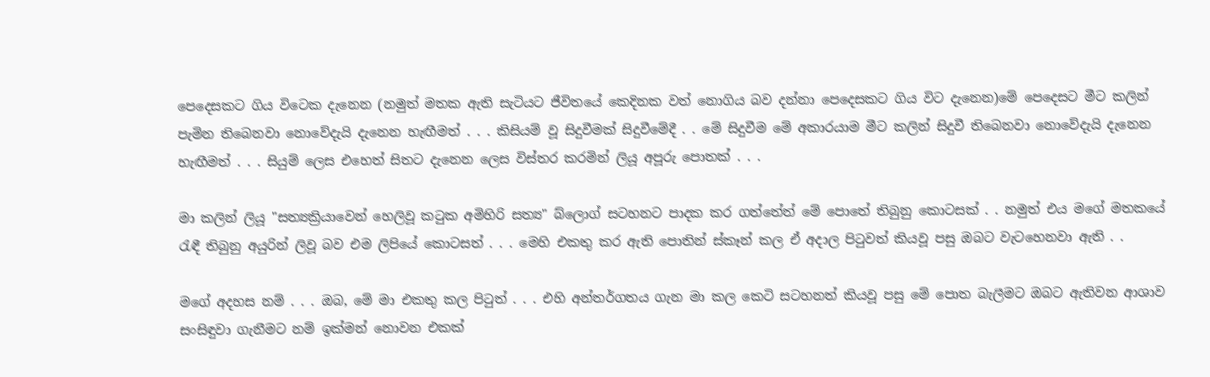පෙදෙසකට ගිය විටෙක දැනෙන (නමුත් මතක ඇති සැටියට ජීවිතයේ කෙදිනක වත් නොගිය බව දන්නා පෙදෙසකට ගිය විට දැනෙන)මේ පෙදෙසට මීට කලින් පැමින තිබෙනවා නොවේදැයි දැනෙන හැඟීමත් . . . කිසියම් වූ සිදුවීමක් සිදුවීමේදී . . මේ සිදුවීම මේ අකාරයාම මීට කලින් සිදුවී තිබෙනවා නොවේදැයි දැනෙන හැඟීමත් . . . සියුම් ලෙස එහෙත් සිතට දැනෙන ලෙස විස්තර කරමින් ලියූ අපූරු පොතක් . . .

මා කලින් ලියූ "සත්‍යක්‍රියාවෙන් හෙලිවූ කටුක අමිහිරි සත්‍ය" බ්ලොග් සටහනට පාදක කර ගත්තේත් මේ පොතේ තිබුනු කොටසක් . . නමුත් එය මගේ මතකයේ රැඳී තිබුනු අයුරින් ලිවූ බව එම ලිපියේ කොටසත් . . . මෙහි එකතු කර ඇති පොතින් ස්කෑන් කල ඒ අදාල පිටුවත් කියවූ පසු ඔබට වැටහෙනවා ඇති . .

මගේ අදහස නම් . . . ඔබ, මේ මා එකතු කල පිටුත් . . . එහි අන්තර්ගතය ගැන මා කල කෙටි සටහනත් කියවූ පසු මේ පොත බැලීමට ඔබට ඇතිවන ආශාව සංසිඳුවා ගැනීමට නම් ඉක්මන් නොවන එකක්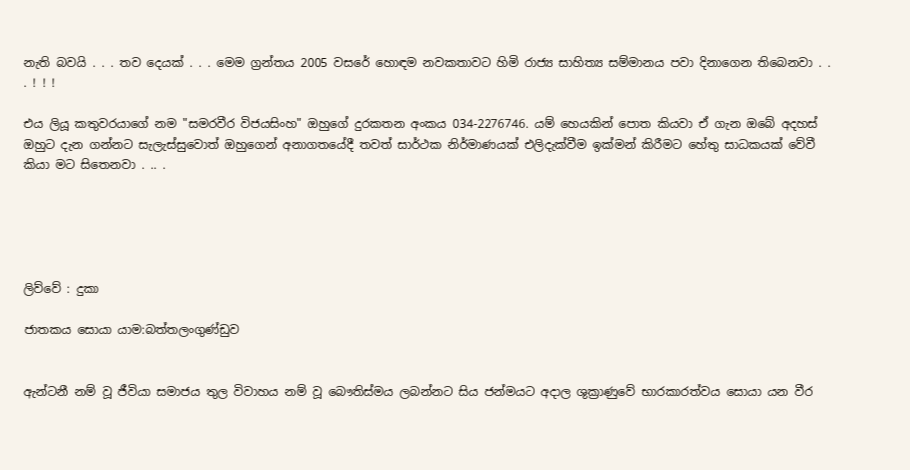නැති බවයි . . . තව දෙයක් . . . මෙම ග්‍රන්තය 2005 වසරේ හොඳම නවකතාවට හිමි රාජ්‍ය සාහිත්‍ය සම්මානය පවා දිනාගෙන තිබෙනවා . . . ! ! !

එය ලියූ කතුවරයාගේ නම "සමරවීර විජයසිංහ" ඔහුගේ දුරකතන අංකය 034-2276746. යම් හෙයකින් පොත කියවා ඒ ගැන ඔබේ අදහස් ඔහුට දැන ගන්නට සැලැස්සුවොත් ඔහුගෙන් අනාගතයේදී තවත් සාර්ථක නිර්මාණයක් එලිදැක්වීම ඉක්මන් කිරීමට හේතු සාධකයක් වේවී කියා මට සිතෙනවා . .. .





ලිව්වේ : දුකා

ජාතකය සොයා යාම:බත්තලංගුණ්ඩුව


ඇන්ටනී නම් වූ ජීවියා සමාජය තුල විවාහය නම් වූ බෞතිස්මය ලබන්නට සිය ජන්මයට අදාල ශුක්‍රාණුවේ භාරකාරත්වය සොයා යන වීර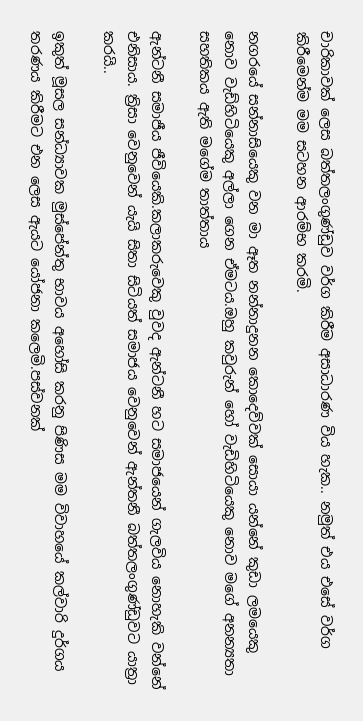චාරිකාවක් ලෙස බත්තලංගුණ්ඩු‍ව වර්ග කිරීම අසාධාරණ විය හැක.. නමුත් එය එසේ වර්ග කිරීමෙන්ම මම සටහන ආරම්භ කරමි.

නගරයේ සන්නාසියෙකු වන මා ඈත නන්නාදුනන කොදෙව්වක් සොයා යන්නේ කුඩා ලමයෙකු නොව වැඩ්හිටියෙකු අල්ලා ‍ගෙන ඒමටය.ඔහු කවුරුන් හෝ වැඩිහිටියෙකු නොව මගේ අනන්‍යතා සහතිකය ඇති මගේම තාත්තාය

ඇන්ටනී සමාජීය ජීවියෙකි.කලාකරුවෙකු වුවද ඇන්ටනී හට සමාජයෙන් ගැලවි‍ය නොහැකි වන්නේ එනිසාය. ත්‍රිසා වෙනුවෙන් යැයි සිතා සිටියත් සමාජය වෙනුවෙන් ඇන්තනී බත්තලංගුණ්ඩුවට යාත්‍රා කරයි..

ඉකුත් මූසල සන්ධ්‍යාවක මුස්පේන්තු භාවය අහෝසි කරනු පිණිස මම විවාහයේ කල්වාරි දුර්ගය තරණය කිරීමට එන ලෙස ඇයට යෝජනා කලෙමි.පස්වනක්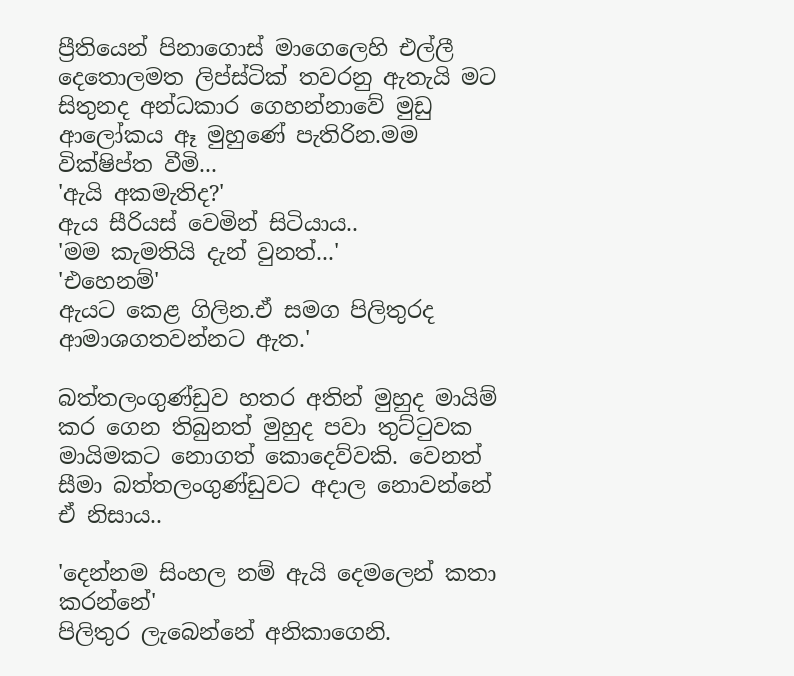ප්‍රීතියෙන් පිනාගොස් මාගෙලෙහි එල්ලී දෙතොලමත ලිප්ස්ටික් තවරනු ඇතැයි මට සිතුනද අන්ධකාර ගෙහන්නාවේ මුඩු ආලෝකය ඈ මුහුණේ පැතිරින.මම වික්ෂිප්ත වීමි...
'ඇයි අකමැතිද?'
ඇය සීරියස් වෙමින් සිටියාය..
'මම කැමතියි දැන් වුනත්...'
'එහෙනම්'
ඇයට කෙළ ගිලින.ඒ සමග පිලිතුරද ආමාශගතවන්නට ඇත.'

බත්තලංගුණ්ඩුව හතර අතින් මුහුද මායිම් කර ගෙන තිබුනත් මුහුද පවා තුට්‍ටුවක මායිමකට නොගත් කොදෙව්වකි. වෙනත් සීමා බත්තලංගුණ්ඩුවට අදාල නොවන්නේ ඒ නිසාය..

'දෙන්නම සිංහල නම් ඇයි දෙමලෙන් කතා කරන්නේ'
පිලිතුර ලැබෙන්නේ අනිකාගෙනි.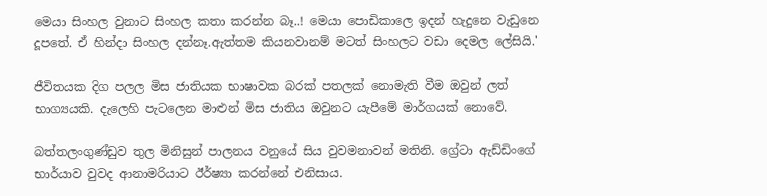මෙයා සිංහල වුනාට සිංහල කතා කරන්න බෑ..! මෙයා පොඩිකාලෙ ඉදන් හැදුනෙ වැඩුනෙ දූපතේ. ඒ හින්දා සිංහල දන්නෑ.ඇත්තම කියනවානම් මටත් සිංහලට වඩා දෙමල ලේසියි.'

ජීවිතයක දිග පලල මිස ජාතියක භාෂාවක බරක් පතලක් නොමැති වීම ඔවුන් ලත් භාග්‍යයකි. දැලෙහි පැටලෙන මාළුන් මිස ජාතිය ඔවුනට යැපීමේ මාර්ගයක් නොවේ.

බත්තලංගුණ්ඩුව තුල මිනිසුන් පාලනය වනුයේ සිය වුවමනාවන් මතිනි. ග්‍රේටා ඇඩ්ඩිංගේ භාර්යාව වුවද ආනාමරියාට ඊර්ෂ්‍යා කරන්නේ එනිසාය.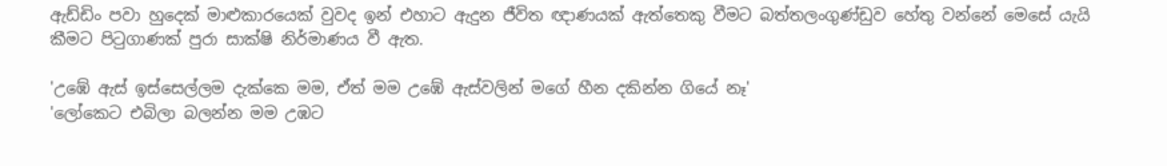ඇඩ්ඩිං පවා හුදෙක් මාළුකාරයෙක් වුවද ඉන් එහාට ඇදුන ජීවිත ඥාණයක් ඇත්තෙකු වීමට බත්තලංගුණ්ඩුව හේතු වන්නේ මෙසේ යැයි කීමට පිටුගාණක් පුරා සාක්ෂි නිර්මාණය වී ඇත.

'උඹේ ඇස් ඉස්සෙල්ලම දැක්කෙ මම, ඒත් මම උඹේ ඇස්වලින් මගේ හීන දකින්න ගියේ නෑ'
'ලෝකෙට එබිලා බලන්න මම උඹට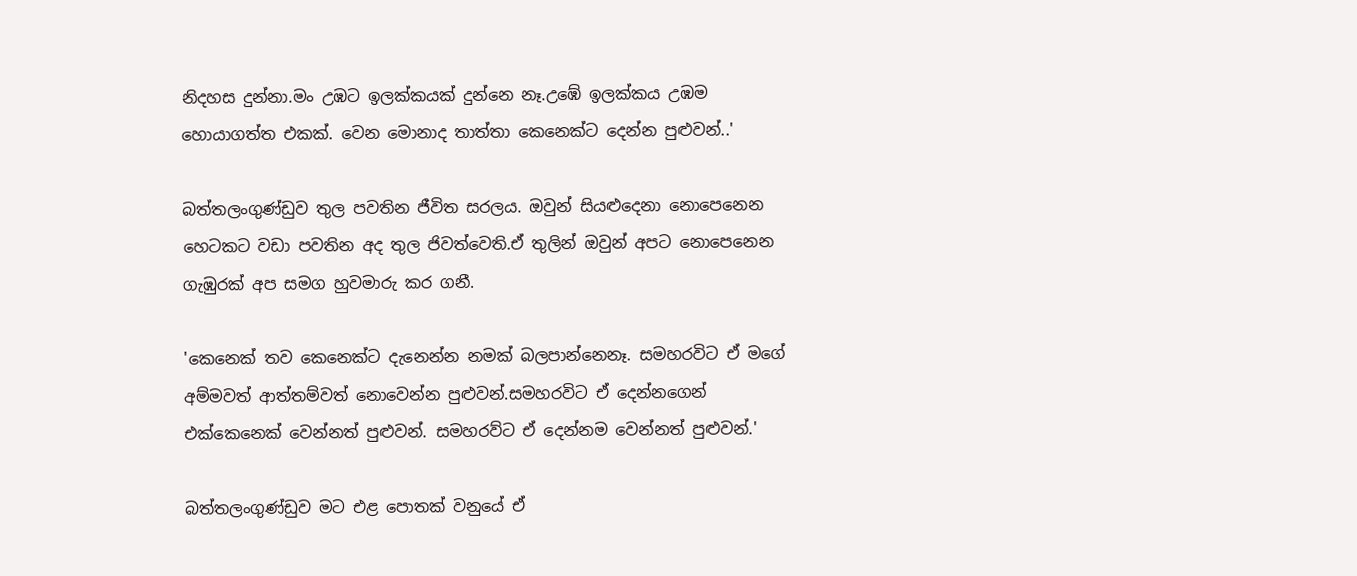නිදහස දුන්නා.මං උඹට ඉලක්කයක් දුන්නෙ නෑ.උඹේ ඉලක්කය උඹම හොයාගත්ත එකක්. වෙන මොනාද තාත්තා කෙනෙක්ට දෙන්න පුළුවන්..'

බත්තලංගුණ්ඩුව තුල පවතින ජී‍විත සරලය. ඔවුන් සියළුදෙනා නොපෙනෙන හෙටකට වඩා පවතින ‍අද තුල ජිවත්වෙති.ඒ තුලින් ඔවුන් අප‍ට නොපෙනෙන ගැඹුරක් අප සමග හුවමාරු කර ගනී.

'කෙනෙක් තව කෙනෙක්ට දැනෙන්න නමක් බලපාන්නෙනෑ. සමහරවිට ඒ මගේ අම්මවත් ආත්තම්වත් නොවෙන්න පුළුවන්.සමහරවිට ඒ දෙන්නගෙන් එක්කෙනෙක් වෙන්නත් පුළුවන්. සමහරව්ට ඒ දෙන්නම වෙන්නත් පුළුවන්.'

බත්තලංගුණ්ඩුව මට එළ පොතක් වනුයේ ඒ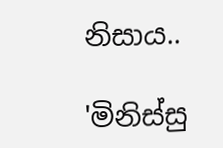නිසාය..

'මිනිස්සු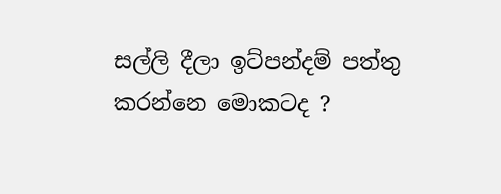සල්ලි දීලා ඉට්පන්දම් පත්තු කරන්නෙ මොකටද ?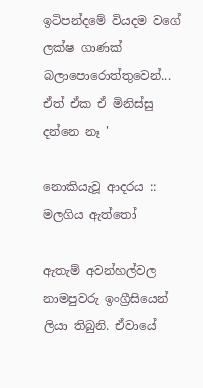ඉටිපන්දමේ වියදම වගේ ලක්ෂ ගාණක් බලාපොරොත්තුවෙන්... ඒත් ඒක ඒ මිනිස්සු දන්නෙ නෑ '

නොකියැවූ ආදරය :: මලගිය ඇත්තෝ

ඇතැම් අවන්හල්වල නාමපුවරු ඉංග්‍රීසියෙන් ලියා තිබුනි. ඒවායේ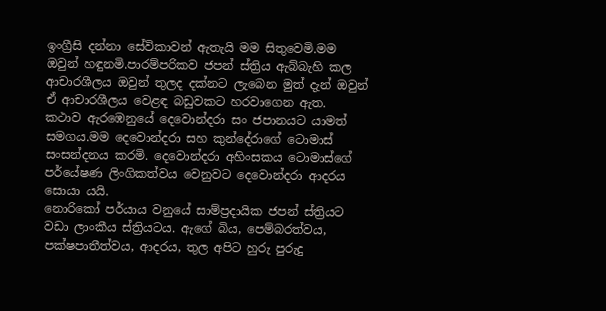ඉංග්‍රීසි දන්නා සේවිකාවන් ඇතැයි මම සිතුවෙමි.මම ඔවුන් හඳුනමි.පාරම්පරිකව ජපන් ස්ත්‍රිය ඇබ්බැහි කල ආචාරශීලය ඔවුන් තුලද දක්නට ලැබෙන මුත් දැන් ඔවුන් ඒ ආචාරශීලය වෙළඳ බඩුවකට හරවාගෙන ඇත.
කථාව ඇරඹෙනුයේ දෙවොන්දරා සං ජපානයට යාමත් සමගය.මම දෙවොන්දරා සහ කුන්දේරාගේ ටොමාස් සංසන්දනය කරමි. දෙවොන්දරා අහිංසකය ටොමාස්ගේ පර්යේෂණ ලිංගිකත්වය වෙනුවට දෙවොන්දරා ආදරය සොයා යයි.
නොරිකෝ පර්යාය වනුයේ සාම්ප්‍රදායික ජපන් ස්ත්‍රියට වඩා ලාංකීය ස්ත්‍රියටය. ඇගේ බිය, පෙම්බරත්වය, පක්ෂපාතීත්වය, ආදරය, තුල අපිට හුරු පුරුදු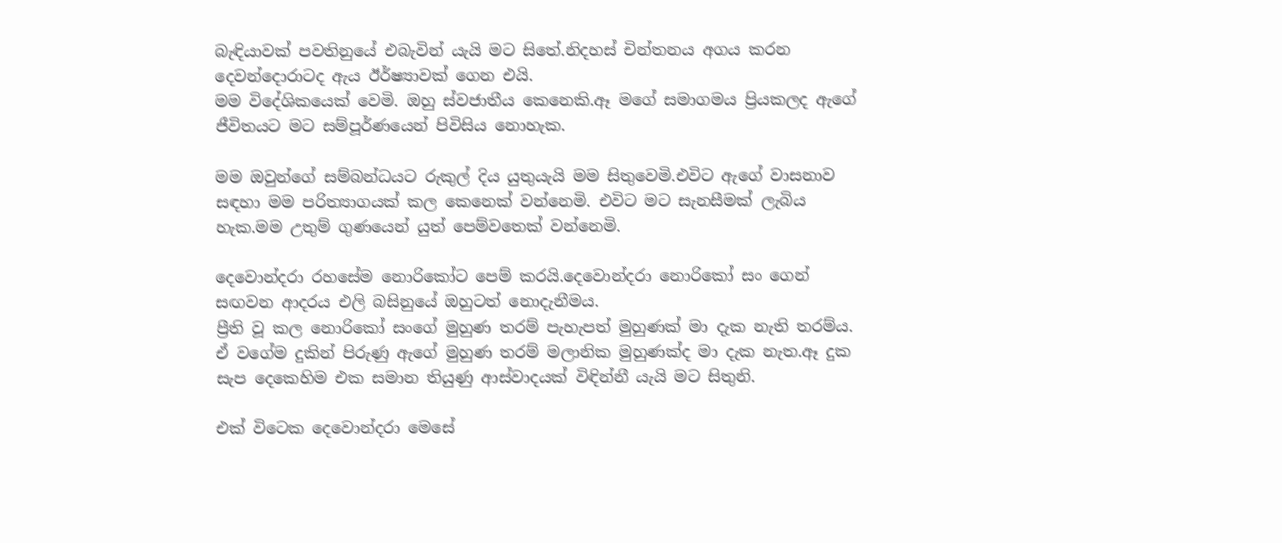බැඳියාවක් පවතිනුයේ එබැවින් යැයි මට සිතේ.නිදහස් චින්තනය අගය කරන දෙවන්දොරාටද ඇය ඊර්ෂ්‍යාවක් ගෙන එයි.
මම විදේශිකයෙක් වෙමි. ඔහු ස්වජාතීය කෙනෙකි.ඈ මගේ සමාගමය ප්‍රියකලද ඇගේ ජීවිතයට මට සම්පූර්ණයෙන් පිවිසිය නොහැක.

මම ඔවුන්ගේ සම්බන්ධයට රුකුල් දිය යුතුයැයි මම සිතුවෙමි.එවිට ඇගේ වාසනාව සඳහා මම පරිත්‍යාගයක් කල කෙනෙක් වන්නෙමි. එවිට මට සැනසීමක් ලැබිය හැක.මම උතුම් ගුණයෙන් යුත් පෙම්වතෙක් වන්නෙමි.

දෙවොන්දරා රහසේම නොරිකෝට පෙම් කරයි.දෙවොන්දරා නොරිකෝ සං ගෙන් සඟවන ආදරය එලි බසිනුයේ ඔහුටත් නොදැනීමය.
ප්‍රීති වූ කල නොරිකෝ සංගේ මුහුණ තරම් පැහැපත් මුහුණක් මා දැක නැති තරම්ය. ඒ වගේම දුකින් පිරුණු ඇගේ මුහුණ තරම් මලානික මුහුණක්ද මා දැක නැත.ඈ දුක සැප දෙකෙහිම එක සමාන තියුණු ආස්වාදයක් විඳින්නී යැයි මට සිතුනි.

එක් විටෙක දෙවොන්දරා මෙසේ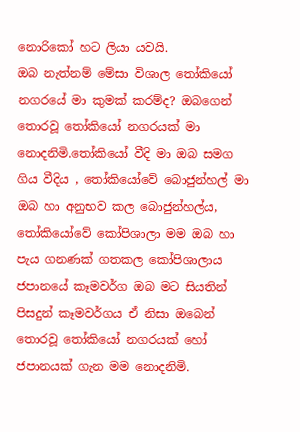නොරිකෝ හට ලියා යවයි.
ඔබ නැත්නම් මේසා විශාල තෝකියෝ නගරයේ මා කුමක් කරම්ද? ඔබගෙන් තොරවූ තෝකියෝ නගරයක් මා නොදනිමි.තෝකියෝ වීදි මා ඔබ සමග ගිය වීදිය , තෝකියෝවේ බොජුන්හල් මා ඔබ හා අනුභව කල බොජුන්හල්ය, තෝකියෝවේ කෝපිශාලා මම ඔබ හා පැය ගනණක් ගතකල කෝපිශාලාය ජපානයේ කෑමවර්ග ඔබ මට සියතින් පිසදුන් කෑමවර්ගය ඒ නිසා ඔබෙන් තොරවූ තෝකියෝ නගරයක් හෝ ජපානයක් ගැන මම නොදනිමි.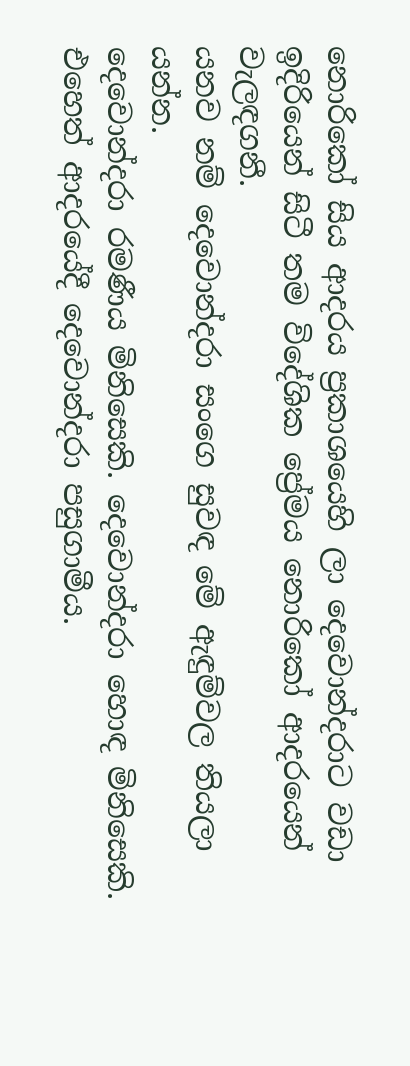නොරිකෝ සිය ආදරය ප්‍රකාශයෙහි ලා දෙවොන්දරාට වඩා ඉදිරියෙන් සිටී තම විදේශික ප්‍රේමය නොරිකෝ ආදරයෙන් වැලඳගනී.
යනව නම් දෙවොන්දරා සංගෙ සුවඳ මේ ඇඳුම්වල තියලා යන්න.
දෙවොන්දරා රමණීය මිනිසෙකි. දෙවොන්දරා හොඳ මිනිසෙකි. එහෙත් ආදරයේදී දෙවොන්දරා පසුගාමීය.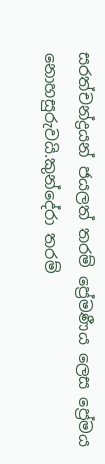සරත්චන්ද්‍රයන් ජයලත් තරම් ප්‍රේමණීය ලෙස ප්‍රේමය නොහසුරුවයි.කුන්දේරා තරම්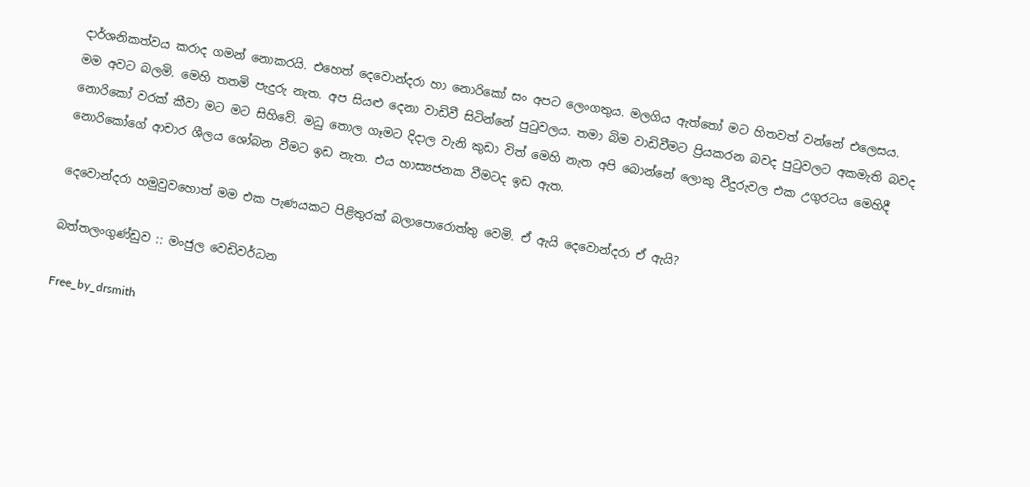දාර්ශනිකත්වය කරාද ගමන් නොකරයි. එහෙත් දෙවොන්දරා හා නොරිකෝ සං අපට ලෙංගතුය. මලගිය ඇත්තෝ මට හිතවත් වන්නේ එලෙසය.
මම අවට බලමි. මෙහි තතමි පැදුරු නැත. අප සියළු දෙනා වාඩිවී සිටින්නේ පුටුවලය. තමා බිම වාඩිවීමට ප්‍රියකරන බවද පුටුවලට අකමැති බවද නොරිකෝ වරක් කීවා මට මට සිහිවේ. මධු තොල ගෑමට දිදාල වැනි කුඩා විත් මෙහි නැත අපි බොන්නේ ලොකු වීදුරුවල එක උගුරටය මෙහිදී නොරිකෝගේ ආචාර ශීලය ශෝබන වීමට ඉඩ නැත. එය හාස්‍යජනක වීමටද ඉඩ ඇත.

දෙවොන්දරා හමුවුවහොත් මම එක පැණයකට පිළිතුරක් බලාපොරොත්තු වෙමි. ඒ ඇයි දෙවොන්දරා ඒ ඇයි?

බත්තලංගුණ්ඩුව :: මංජුල වෙඩිවර්ධන

Free_by_drsmith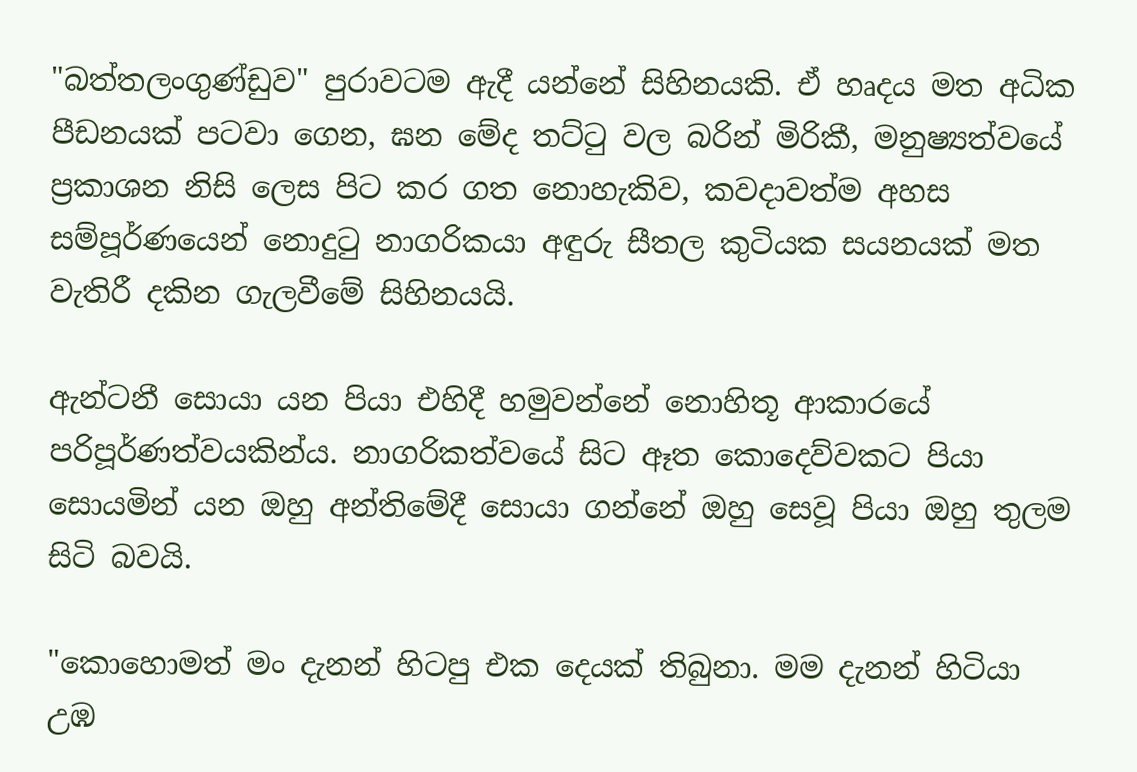"බත්තලංගුණ්ඩුව" පුරාවටම ඇදී යන්නේ සිහිනයකි. ඒ හෘදය මත අධික පීඩනයක් පටවා ගෙන, ඝන මේද තට්ටු වල බරින් මිරිකී, මනුෂ්‍යත්වයේ ප්‍රකාශන නිසි ලෙස පිට කර ගත නොහැකිව, කවදාවත්ම අහස සම්පූර්ණයෙන් නොදුටු නාගරිකයා අඳුරු සීතල කුටියක සයනයක් මත වැතිරී දකින ගැලවීමේ සිහිනයයි.

ඇන්ටනී සොයා යන පියා එහිදී හමුවන්නේ නොහිතූ ආකාරයේ පරිපූර්ණත්වයකින්ය. නාගරිකත්වයේ සිට ඈත කොදෙව්වකට පියා සොයමින් යන ඔහු අන්තිමේදී සොයා ගන්නේ ඔහු සෙවූ පියා ඔහු තුලම සිටි බවයි.

"කොහොමත් මං දැනන් හිටපු එක දෙයක් තිබුනා. මම දැනන් හිටියා උඹ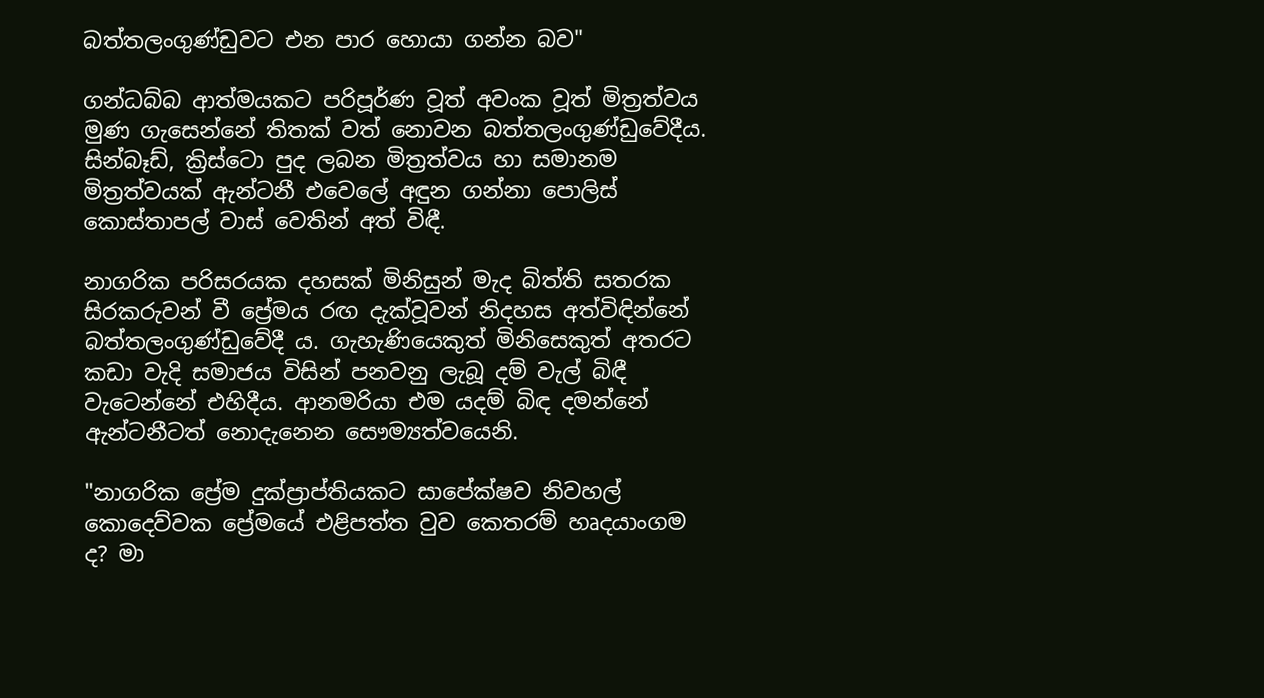බත්තලංගුණ්ඩුවට එන පාර හොයා ගන්න බව"

ගන්ධබ්බ ආත්මයකට පරිපූර්ණ වූත් අවංක වූත් මිත්‍රත්වය මුණ ගැසෙන්නේ තිතක් වත් නොවන බත්තලංගුණ්ඩුවේදීය. සින්බෑඩ්, ක්‍රිස්ටො පුද ලබන මිත්‍රත්වය හා සමානම මිත්‍රත්වයක් ඇන්ටනී එවෙලේ අඳුන ගන්නා පොලිස් කොස්තාපල් වාස් වෙතින් අත් විඳී.

නාගරික පරිසරයක දහසක් මිනිසුන් මැද බිත්ති සතරක සිරකරුවන් වී ප්‍රේමය රඟ දැක්වූවන් නිදහස අත්විඳින්නේ බත්තලංගුණ්ඩුවේදී ය. ගැහැණියෙකුත් මිනිසෙකුත් අතරට කඩා වැදි සමාජය විසින් පනවනු ලැබූ දම් වැල් බිඳී වැටෙන්නේ එහිදීය. ආනමරියා එම යදම් බිඳ දමන්නේ ඇන්ටනීටත් නොදැනෙන සෞම්‍යත්වයෙනි.

"නාගරික ප්‍රේම දුක්ප්‍රාප්තියකට සාපේක්ෂව නිවහල් කොදෙව්වක ප්‍රේමයේ එළිපත්ත වුව කෙතරම් හෘදයාංගම ද? මා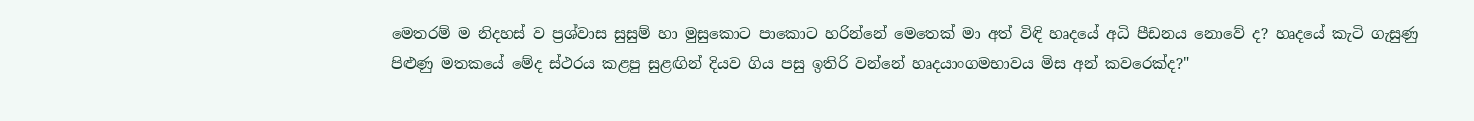මෙතරම් ම නිදහස් ව ප්‍රශ්වාස සුසුම් හා මුසුකොට පාකොට හරින්නේ මෙතෙක් මා අත් විඳි හෘදයේ අධි පීඩනය නොවේ ද? හෘදයේ කැටි ගැසුණු පිළුණු මතකයේ මේද ස්ථරය කළපු සුළඟින් දියව ගිය පසු ඉතිරි වන්නේ හෘදයාංගමභාවය මිස අන් කවරෙක්ද?"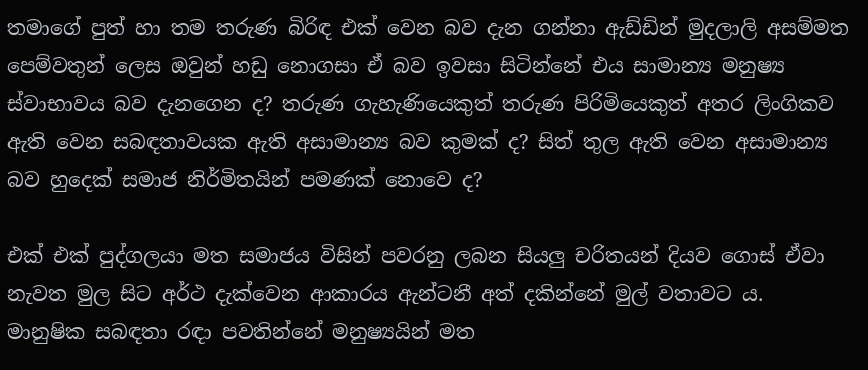තමාගේ පුත් හා තම තරුණ බිරිඳ එක් වෙන බව දැන ගන්නා ඇඩ්ඩින් මුදලාලි අසම්මත පෙම්වතුන් ලෙස ඔවුන් හඩු නොගසා ඒ බව ඉවසා සිටින්නේ එය සාමාන්‍ය මනුෂ්‍ය ස්වාභාවය බව දැනගෙන ද? තරුණ ගැහැණියෙකුත් තරුණ පිරිමියෙකුත් අතර ලිංගිකව ඇති වෙන සබඳතාවයක ඇති අසාමාන්‍ය බව කුමක් ද? සිත් තුල ඇති වෙන අසාමාන්‍ය බව හුදෙක් සමාජ නිර්මිතයින් පමණක් නොවෙ ද?

එක් එක් පුද්ගලයා මත සමාජය විසින් පවරනු ලබන සියලු චරිතයන් දියව ගොස් ඒවා නැවත මුල සිට අර්ථ දැක්වෙන ආකාරය ඇන්ටනී අත් දකින්නේ මුල් වතාවට ය. මානුෂික සබඳතා රඳා පවතින්නේ මනුෂ්‍යයින් මත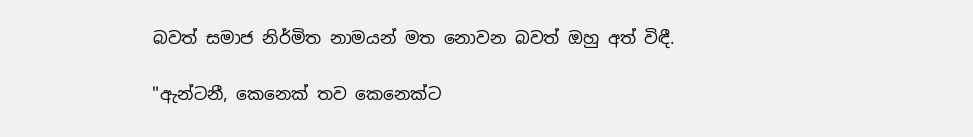බවත් සමාජ නිර්මිත නාමයන් මත නොවන බවත් ඔහු අත් විඳී.

"ඇන්ටනී, කෙනෙක් තව කෙනෙක්ට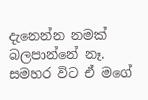දැනෙන්න නමක් බලපාන්නේ නෑ. සමහර විට ඒ මගේ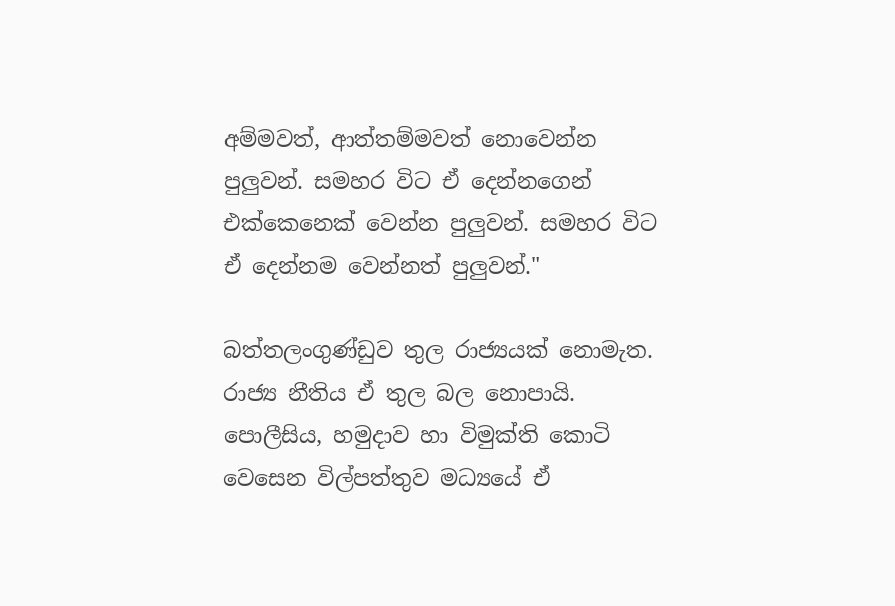අම්මවත්, ආත්තම්මවත් නොවෙන්න පුලුවන්. සමහර විට ඒ දෙන්නගෙන් එක්කෙනෙක් වෙන්න පුලුවන්. සමහර විට ඒ දෙන්නම වෙන්නත් පුලුවන්."

බත්තලංගුණ්ඩුව තුල රාජ්‍යයක් නොමැත. රාජ්‍ය නීතිය ඒ තුල බල නොපායි. පොලීසිය, හමුදාව හා විමුක්ති කොටි වෙසෙන විල්පත්තුව මධ්‍යයේ ඒ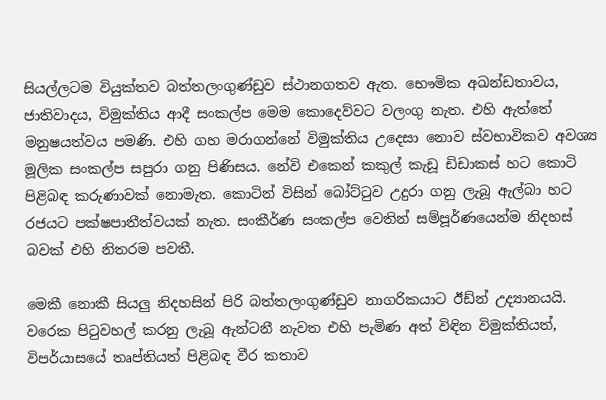සියල්ලටම වියුක්තව බත්තලංගුණ්ඩුව ස්ථානගතව ඇත. භෞමික අඛන්ඩතාවය, ජාතිවාදය, විමුක්තිය ආදී සංකල්ප මෙම කොදෙව්වට වලංගු නැත. එහි ඇත්තේ මනුෂයත්වය පමණි. එහි ගහ මරාගන්නේ විමුක්තිය උදෙසා නොව ස්වභාවිකව අවශ්‍ය මූලික සංකල්ප සපුරා ගනු පිණිසය. නේවි එකෙන් කකුල් කැඩූ ඩිඩාකස් හට කොටි පිළිබඳ කරුණාවක් නොමැත. කොටින් විසින් බෝට්ටුව උදුරා ගනු ලැබූ ඇල්බා හට රජයට පක්ෂපාතීත්වයක් නැත. සංකීර්ණ සංකල්ප වෙතින් සම්පූර්ණයෙන්ම නිදහස් බවක් එහි නිතරම පවතී.

මෙකී නොකී සියලු නිදහසින් පිරි බත්තලංගුණ්ඩුව නාගරිකයාට ඊඩ්න් උද්‍යානයයි. වරෙක පිටුවහල් කරනු ලැබූ ඇන්ටනී නැවත එහි පැමිණ අත් විඳින විමුක්තියත්, විපර්යාසයේ තෘප්තියත් පිළිබඳ වීර කතාව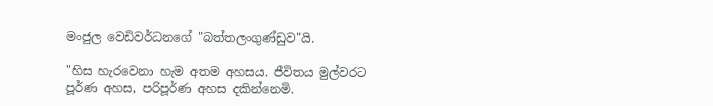මංජුල වෙඩිවර්ධනගේ "බත්තලංගුණ්ඩුව"යි.

"හිස හැරවෙනා හැම අතම අහසය. ජීවිතය මුල්වරට පූර්ණ අහස, පරිපූර්ණ අහස දකින්නෙමි.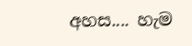අහස.... හැම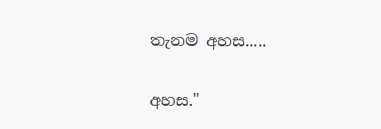තැනම අහස.....

අහස."